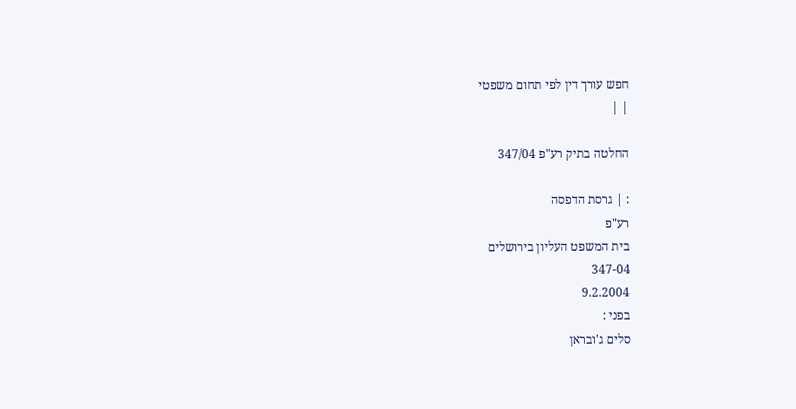חפש עורך דין לפי תחום משפטי
| |

החלטה בתיק רע"פ 347/04

: | גרסת הדפסה
רע"פ
בית המשפט העליון בירושלים
347-04
9.2.2004
בפני :
סלים ג'ובראן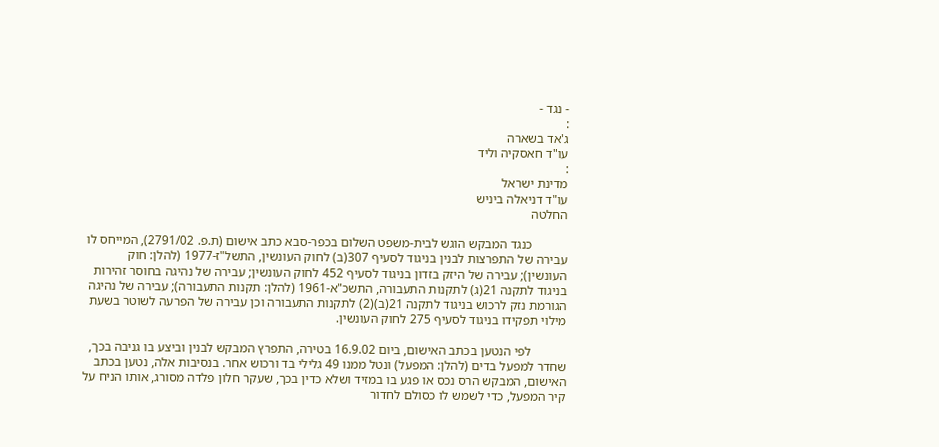- נגד -
:
ג'אד בשארה
עו"ד חאסקיה וליד
:
מדינת ישראל
עו"ד דניאלה ביניש
החלטה

           כנגד המבקש הוגש לבית-משפט השלום בכפר-סבא כתב אישום (ת.פ. 2791/02), המייחס לו עבירה של התפרצות לבנין בניגוד לסעיף 307(ב) לחוק העונשין, התשל"ז-1977 (להלן: חוק העונשין); עבירה של היזק בזדון בניגוד לסעיף 452 לחוק העונשין; עבירה של נהיגה בחוסר זהירות בניגוד לתקנה 21(ג) לתקנות התעבורה, התשכ"א-1961 (להלן: תקנות התעבורה); עבירה של נהיגה הגורמת נזק לרכוש בניגוד לתקנה 21(ב)(2) לתקנות התעבורה וכן עבירה של הפרעה לשוטר בשעת מילוי תפקידו בניגוד לסעיף 275 לחוק העונשין.

           לפי הנטען בכתב האישום, ביום 16.9.02 בטירה, התפרץ המבקש לבנין וביצע בו גניבה בכך, שחדר למפעל בדים (להלן: המפעל) ונטל ממנו 49 גלילי בד ורכוש אחר. בנסיבות אלה, נטען בכתב האישום, המבקש הרס נכס או פגע בו במזיד ושלא כדין בכך, שעקר חלון פלדה מסורג, אותו הניח על קיר המפעל, כדי לשמש לו כסולם לחדור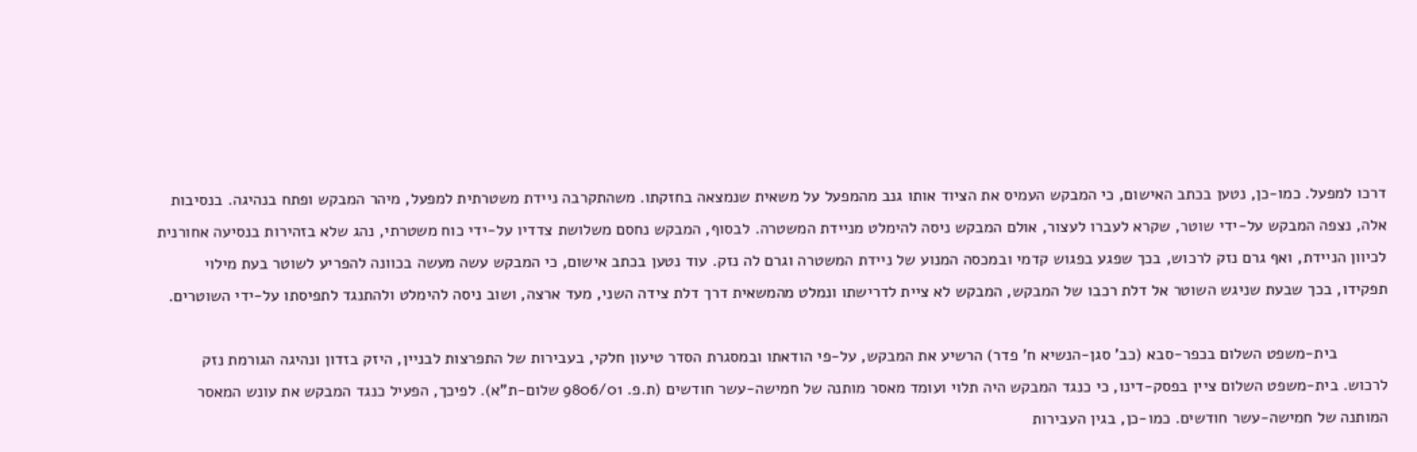דרכו למפעל. כמו-כן, נטען בכתב האישום, כי המבקש העמיס את הציוד אותו גנב מהמפעל על משאית שנמצאה בחזקתו. משהתקרבה ניידת משטרתית למפעל, מיהר המבקש ופתח בנהיגה. בנסיבות אלה, נצפה המבקש על-ידי שוטר, שקרא לעברו לעצור, אולם המבקש ניסה להימלט מניידת המשטרה. לבסוף, המבקש נחסם משלושת צדדיו על-ידי כוח משטרתי, נהג שלא בזהירות בנסיעה אחורנית לכיוון הניידת, ואף גרם נזק לרכוש, בכך שפגע בפגוש קדמי ובמכסה המנוע של ניידת המשטרה וגרם לה נזק. עוד נטען בכתב אישום, כי המבקש עשה מעשה בכוונה להפריע לשוטר בעת מילוי תפקידו, בכך שבעת שניגש השוטר אל דלת רכבו של המבקש, המבקש לא ציית לדרישתו ונמלט מהמשאית דרך דלת צידה השני, מעד ארצה, ושוב ניסה להימלט ולהתנגד לתפיסתו על-ידי השוטרים.

           בית-משפט השלום בכפר-סבא (כב' סגן-הנשיא ח' פדר) הרשיע את המבקש, על-פי הודאתו ובמסגרת הסדר טיעון חלקי, בעבירות של התפרצות לבניין, היזק בזדון ונהיגה הגורמת נזק לרכוש. בית-משפט השלום ציין בפסק-דינו, כי כנגד המבקש היה תלוי ועומד מאסר מותנה של חמישה-עשר חודשים (ת.פ. 9806/01 שלום-ת"א). לפיכך, הפעיל כנגד המבקש את עונש המאסר המותנה של חמישה-עשר חודשים. כמו-כן, בגין העבירות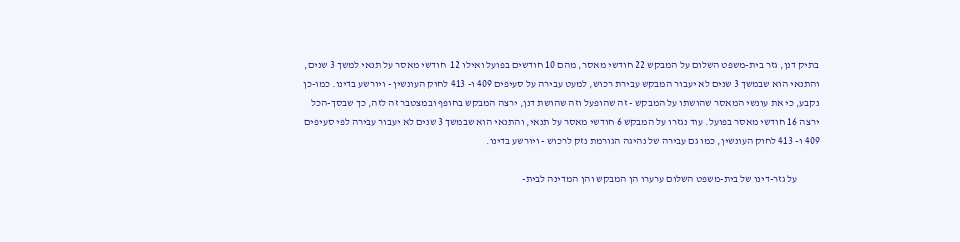בתיק דנן, גזר בית-משפט השלום על המבקש 22 חודשי מאסר, מהם 10 חודשים בפועל ואילו 12  חודשי מאסר על תנאי למשך 3 שנים, והתנאי הוא שבמשך 3 שנים לא יעבור המבקש עבירת רכוש, למעט עבירה על סעיפים 409 ו- 413 לחוק העונשין - ויורשע בדינו. כמו-כן נקבע, כי את עונשי המאסר שהושתו על המבקש - זה שהופעל וזה שהושת דנן, ירצה המבקש בחופף ובמצטבר זה לזה, כך שבסך-הכל ירצה 16 חודשי מאסר בפועל. עוד נגזרו על המבקש 6 חודשי מאסר על תנאי, והתנאי הוא שבמשך 3 שנים לא יעבור עבירה לפי סעיפים 409 ו- 413 לחוק העונשין, כמו גם עבירה של נהיגה הגורמת נזק לרכוש - ויורשע בדינו.

           על גזר-דינו של בית-משפט השלום ערערו הן המבקש והן המדינה לבית-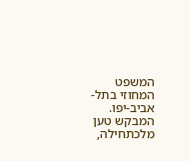המשפט המחוזי בתל-אביב-יפו. המבקש טען מלכתחילה,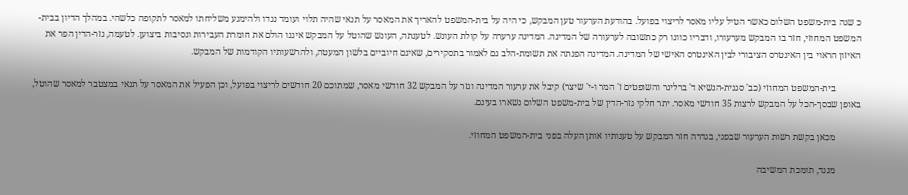כ שגה בית-משפט השלום כאשר הטיל עליו מאסר לריצוי בפועל. בהודעת הערעור טען המבקש, כי היה על בית-המשפט להאריך את המאסר על תנאי שהיה תלוי ועומד נגדו ולהימנע משליחתו למאסר לתקופה כלשהי. במהלך הדיון בבית-המשפט המחוזי, חזר בו המבקש מערעורו, ודבריו כוונו רק כתשובה לערעורה של המדינה. המדינה ערערה על קולת העונש. לטענתה, העונש שהוטל על המבקש איננו הולם את חומרת העבירות ונסיבות ביצוען. לטעמה, גזר-הדין הפר את האיזון הראוי בין האינטרס הציבורי לבין האינטרס האישי של המדינה. המדינה הפנתה את תשומת-הלב גם לאמור בתסקירים, שאינם חיוביים בלשון המעטה, ולהרשעותיו הקודמות של המבקש.

           בית-המשפט המחוזי (כב' סגנית-הנשיא ד' ברלינר והשופטים ז' המר ו-י' שיצר) קיבל את ערעור המדינה וגזר על המבקש 32 חודשי מאסר, שמתוכם 20 חודשים לריצוי בפועל, וכן הפעיל את המאסר על תנאי במצטבר למאסר שהוטל, באופן שבסך-הכל על המבקש לרצות 35 חודשי מאסר. יתר חלקי גזר-הדין של בית-משפט השלום נשארו בעינם.

           מכאן בקשת רשות הערעור שבפני, בגדרה חזר המבקש על טענותיו אותן העלה בפני בית-המשפט המחוזי.

           מנגד, תומכת המשיבה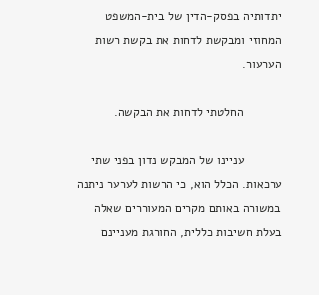יתדותיה בפסק-הדין של בית-המשפט המחוזי ומבקשת לדחות את בקשת רשות הערעור.

           החלטתי לדחות את הבקשה.

           עניינו של המבקש נדון בפני שתי ערכאות. הכלל הוא, כי הרשות לערער ניתנה במשורה באותם מקרים המעוררים שאלה בעלת חשיבות כללית, החורגת מעניינם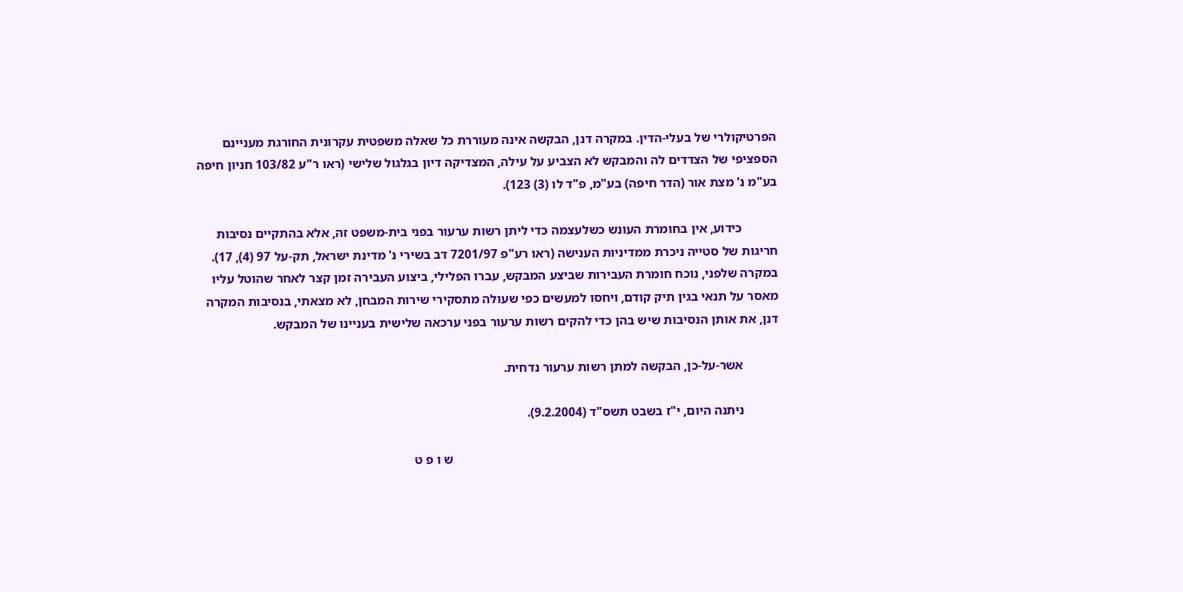הפרטיקולרי של בעלי-הדין. במקרה דנן, הבקשה אינה מעוררת כל שאלה משפטית עקרונית החורגת מעניינם הספציפי של הצדדים לה והמבקש לא הצביע על עילה, המצדיקה דיון בגלגול שלישי (ראו ר"ע 103/82 חניון חיפה בע"מ נ' מצת אור (הדר חיפה) בע"מ, פ"ד לו (3) 123).

           כידוע, אין בחומרת העונש כשלעצמה כדי ליתן רשות ערעור בפני בית-משפט זה, אלא בהתקיים נסיבות חריגות של סטייה ניכרת ממדיניות הענישה (ראו רע"פ 7201/97 דב בשירי נ' מדינת ישראל, תק-על 97 (4), 17). במקרה שלפני, נוכח חומרת העבירות שביצע המבקש, עברו הפלילי, ביצוע העבירה זמן קצר לאחר שהוטל עליו מאסר על תנאי בגין תיק קודם, ויחסו למעשים כפי שעולה מתסקירי שירות המבחן, לא מצאתי, בנסיבות המקרה דנן, את אותן הנסיבות שיש בהן כדי להקים רשות ערעור בפני ערכאה שלישית בעניינו של המבקש.

           אשר-על-כן, הבקשה למתן רשות ערעור נדחית.

           ניתנה היום, י"ז בשבט תשס"ד (9.2.2004).

                                                                                                     ש ו פ ט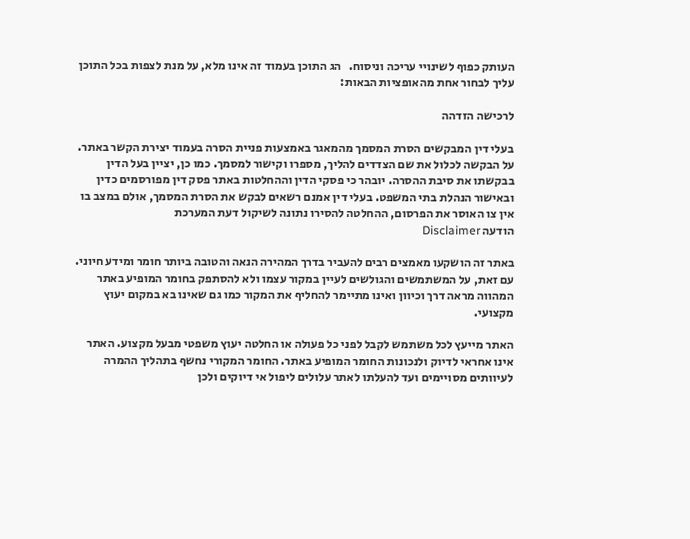העותק כפוף לשינויי עריכה וניסוח.   הג התוכן בעמוד זה אינו מלא, על מנת לצפות בכל התוכן עליך לבחור אחת מהאופציות הבאות:

לרכישה הזדהה

בעלי דין המבקשים הסרת המסמך מהמאגר באמצעות פניית הסרה בעמוד יצירת הקשר באתר. על הבקשה לכלול את שם הצדדים להליך, מספרו וקישור למסמך. כמו כן, יציין בעל הדין בבקשתו את סיבת ההסרה. יובהר כי פסקי הדין וההחלטות באתר פסק דין מפורסמים כדין ובאישור הנהלת בתי המשפט. בעלי דין אמנם רשאים לבקש את הסרת המסמך, אולם במצב בו אין צו האוסר את הפרסום, ההחלטה להסירו נתונה לשיקול דעת המערכת
הודעה Disclaimer

באתר זה הושקעו מאמצים רבים להעביר בדרך המהירה הנאה והטובה ביותר חומר ומידע חיוני. עם זאת, על המשתמשים והגולשים לעיין במקור עצמו ולא להסתפק בחומר המופיע באתר המהווה מראה דרך וכיוון ואינו מתיימר להחליף את המקור כמו גם שאינו בא במקום יעוץ מקצועי.

האתר מייעץ לכל משתמש לקבל לפני כל פעולה או החלטה יעוץ משפטי מבעל מקצוע. האתר אינו אחראי לדיוק ולנכונות החומר המופיע באתר. החומר המקורי נחשף בתהליך ההמרה לעיוותים מסויימים ועד להעלתו לאתר עלולים ליפול אי דיוקים ולכן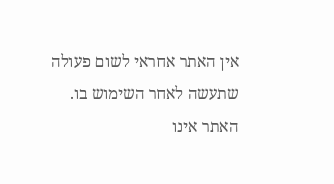אין האתר אחראי לשום פעולה שתעשה לאחר השימוש בו. האתר אינו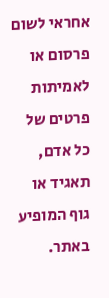אחראי לשום פרסום או לאמיתות פרטים של כל אדם, תאגיד או גוף המופיע באתר.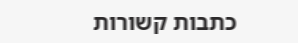כתבות קשורות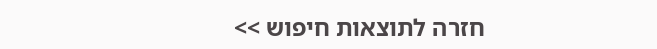חזרה לתוצאות חיפוש >>